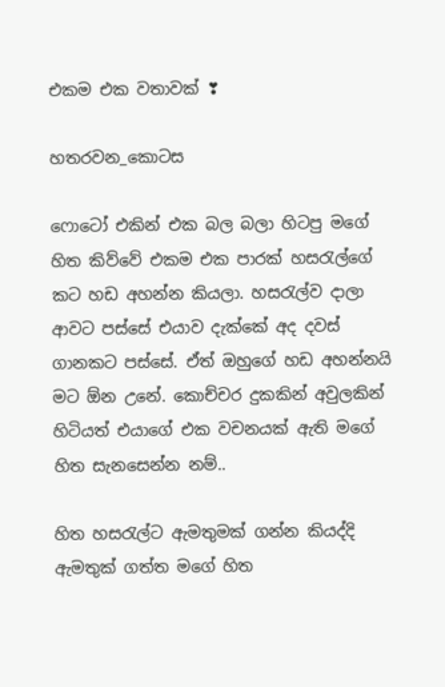එකම එක වතාවක් ❣

හතරවන_කොටස

ෆොටෝ එකින් එක බල බලා හිටපු මගේ හිත කිව්වේ එකම එක පාරක් හසරැල්ගේ කට හඩ අහන්න කියලා. හසරැල්ව දාලා ආවට පස්සේ එයාව දැක්කේ අද දවස් ගානකට පස්සේ. ඒත් ඔහුගේ හඩ අහන්නයි මට ඕන උනේ. කොච්චර දුකකින් අවුලකින් හිටියත් එයාගේ එක වචනයක් ඇති මගේ හිත සැනසෙන්න නම්..

හිත හසරැල්ට ඇමතුමක් ගන්න කියද්දි ඇමතුක් ගත්ත මගේ හිත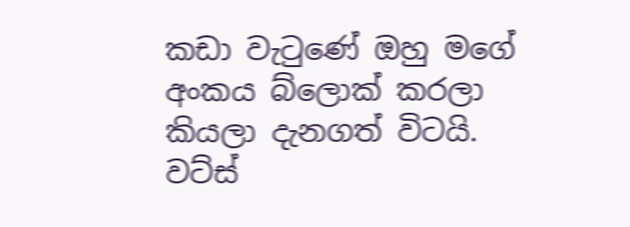කඩා වැටුණේ ඔහු මගේ අංකය බ්ලොක් කරලා කියලා දැනගත් විටයි. වට්ස්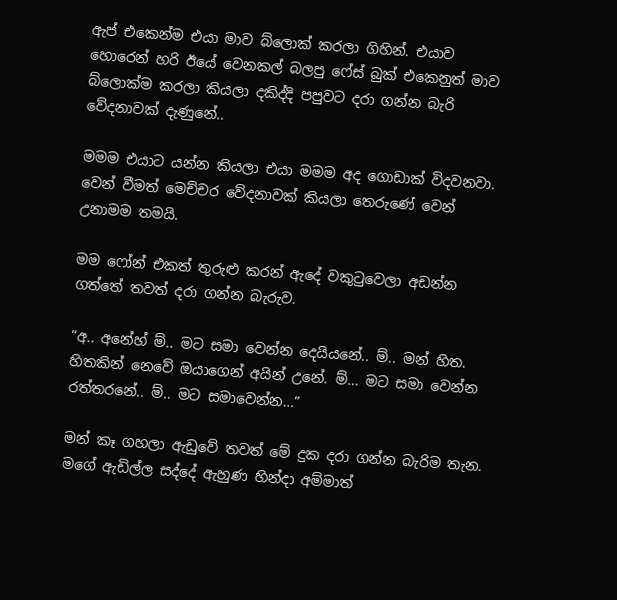ඇප් එකෙන්ම එයා මාව බ්ලොක් කරලා ගිහින්. එයාව හොරෙන් හරි ඊයේ වෙනකල් බලපු ෆේස් බුක් එකෙනුත් මාව බ්ලොක්ම කරලා කියලා දකිද්දි පපුවට දරා ගන්න බැරි වේදනාවක් දැණුනේ..

මමම එයාට යන්න කියලා එයා මමම අද ගොඩාක් විදවනවා. වෙන් වීමත් මෙච්චර වේදනාවක් කියලා තෙරුණේ වෙන් උනාමම තමයි.

මම ෆෝන් එකත් තුරුළු කරන් ඇදේ වකුටුවෙලා අඩන්න ගත්තේ තවත් දරා ගන්න බැරුව.

“අ.. අනේහ් ම්.. මට සමා වෙන්න දෙයියනේ.. ම්.. මන් හිත. හිතකින් නෙවේ ඔයාගෙන් අයින් උනේ. ම්… මට සමා වෙන්න රත්තරනේ.. ම්.. මට සමාවෙන්න…”

මන් කෑ ගහලා ඇඩුවේ තවත් මේ දුක දරා ගන්න බැරිම තැන. මගේ ඇඩිල්ල සද්දේ ඇහුණ හින්දා අම්මාත්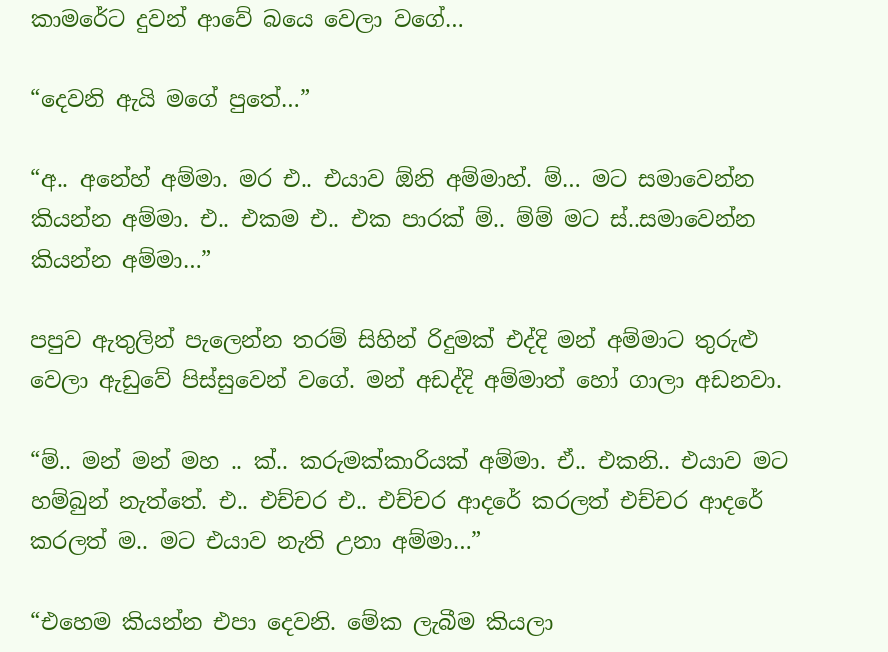කාමරේට දුවන් ආවේ බයෙ වෙලා වගේ…

“දෙවනි ඇයි මගේ පුතේ…”

“අ.. අනේහ් අම්මා. මර එ.. එයාව ඕනි අම්මාහ්. ම්… මට සමාවෙන්න කියන්න අම්මා. එ.. එකම එ.. එක පාරක් ම්.. ම්ම් මට ස්..සමාවෙන්න කියන්න අම්මා…”

පපුව ඇතුලින් පැලෙන්න තරම් සිහින් රිදුමක් එද්දි මන් අම්මාට තුරුළු වෙලා ඇඩුවේ පිස්සුවෙන් වගේ. මන් අඩද්දි අම්මාත් හෝ ගාලා අඩනවා.

“ම්.. මන් මන් මහ .. ක්.. කරුමක්කාරියක් අම්මා. ඒ.. එකනි.. එයාව මට හම්බුන් නැත්තේ. එ.. එච්චර එ.. එච්චර ආදරේ කරලත් එච්චර ආදරේ කරලත් ම.. මට එයාව නැති උනා අම්මා…”

“එහෙම කියන්න එපා දෙවනි. මේක ලැබීම කියලා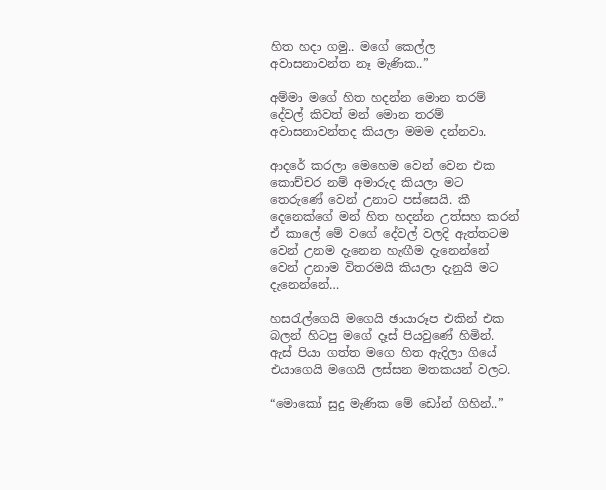හිත හදා ගමු.. මගේ කෙල්ල අවාසනාවන්ත නෑ මැණික..”

අම්මා මගේ හිත හදන්න මොන තරම් දේවල් කිවත් මන් මොන තරම් අවාසනාවන්තද කියලා මමම දන්නවා.

ආදරේ කරලා මෙහෙම වෙන් වෙන එක කොච්චර නම් අමාරුද කියලා මට තෙරුණේ වෙන් උනාට පස්සෙයි. කී දෙනෙක්ගේ මන් හිත හදන්න උත්සහ කරන් ඒ කාලේ මේ වගේ දේවල් වලදි ඇත්තටම වෙන් උනම දැනෙන හැඟීම දැනෙන්නේ වෙන් උනාම විතරමයි කියලා දැනුයි මට දැනෙන්නේ…

හසරැල්ගෙයි මගෙයි ඡායාරූප එකින් එක බලන් හිටපු මගේ දෑස් පියවුණේ හිමින්. ඇස් පියා ගත්ත මගෙ හිත ඇදිලා ගියේ එයාගෙයි මගෙයි ලස්සන මතකයන් වලට.

“මොකෝ සුදු මැණික මේ ඩෝන් ගිහින්..”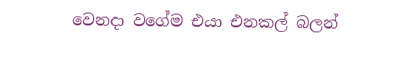වෙනදා වගේම එයා එනකල් බලන්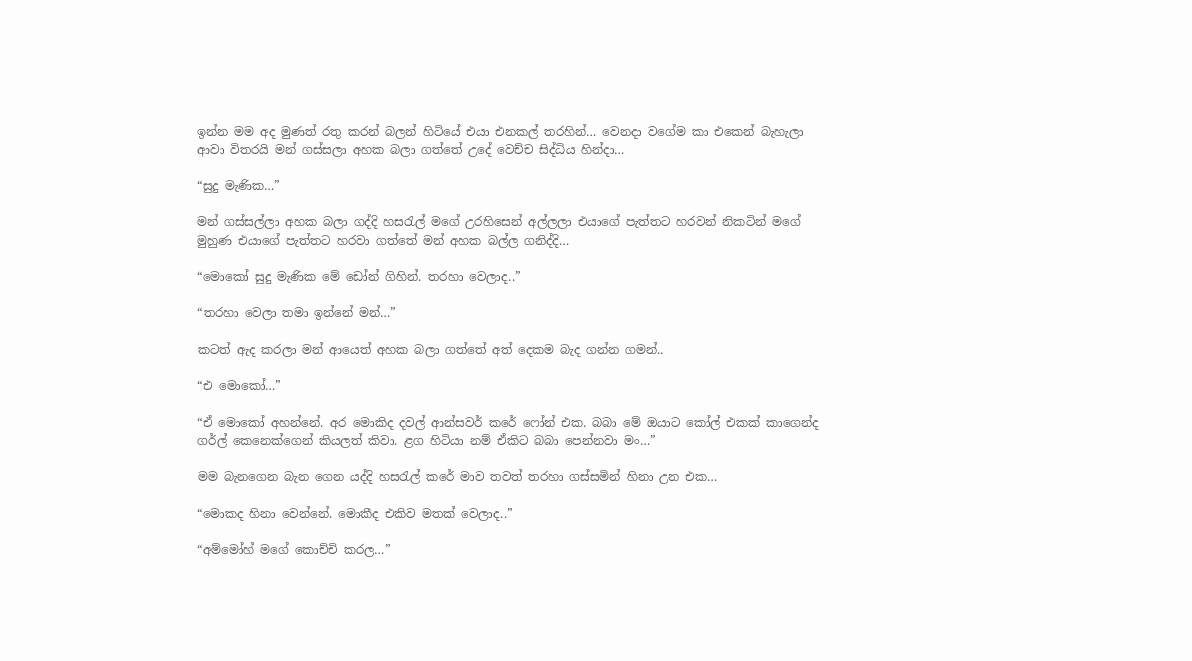ඉන්න මම අද මුණත් රතු කරන් බලන් හිටියේ එයා එනකල් තරහින්… වෙනදා වගේම කා එකෙන් බැහැලා ආවා විතරයි මන් ගස්සලා අහක බලා ගත්තේ උදේ වෙච්ච සිද්ධිය හින්දා…

“සුදු මැණික…”

මන් ගස්සල්ලා අහක බලා ගද්දි හසරැල් මගේ උරහිසෙන් අල්ලලා එයාගේ පැත්තට හරවන් නිකටින් මගේ මුහුණ එයාගේ පැත්තට හරවා ගත්තේ මන් අහක බල්ල ගනිද්දි…

“මොකෝ සුදු මැණික මේ ඩෝන් ගිහින්. තරහා වෙලාද..”

“තරහා වෙලා තමා ඉන්නේ මන්…”

කටත් ඇද කරලා මන් ආයෙත් අහක බලා ගත්තේ අත් දෙකම බැද ගන්න ගමන්..

“එ මොකෝ…”

“ඒ මොකෝ අහන්නේ. අර මොකිද දවල් ආන්සවර් කරේ ෆෝන් එක. බබා මේ ඔයාට කෝල් එකක් කාගෙන්ද ගර්ල් කෙනෙක්ගෙන් කියලත් කිවා. ළග හිටියා නම් ඒකිට බබා පෙන්නවා මං…”

මම බැනගෙන බැන ගෙන යද්දි හසරැල් කරේ මාව තවත් තරහා ගස්සමින් හිනා උන එක…

“මොකද හිනා වෙන්නේ. මොකීද එකිව මතක් වෙලාද..”

“අම්මෝහ් මගේ කොච්චි කරල…”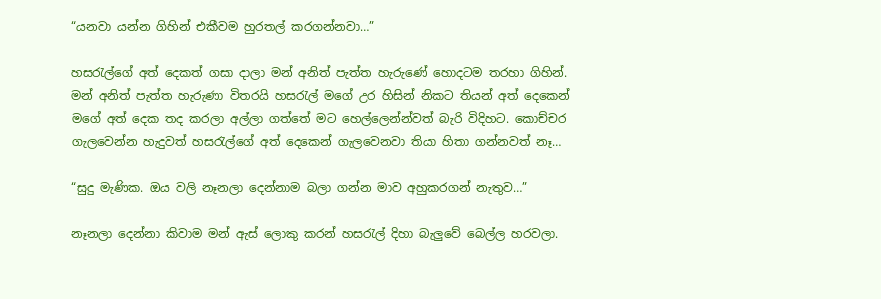“යනවා යන්න ගිහින් එකීවම හුරතල් කරගන්නවා…”

හසරැල්ගේ අත් දෙකත් ගසා දාලා මන් අනිත් පැත්ත හැරුණේ හොදටම තරහා ගිහින්. මන් අනිත් පැත්ත හැරුණා විතරයි හසරැල් මගේ උර හිසින් නිකට තියන් අත් දෙකෙන් මගේ අත් දෙක තද කරලා අල්ලා ගත්තේ මට හෙල්ලෙන්න්වත් බැරි විදිහට. කොච්චර ගැලවෙන්න හැදුවත් හසරැල්ගේ අත් දෙකෙන් ගැලවෙනවා තියා හිතා ගන්නවත් නෑ…

“සුදු මැණික. ඔය වලි නෑනලා දෙන්නාම බලා ගන්න මාව අහුකරගන් නැතුව…”

නෑනලා දෙන්නා කිවාම මන් ඇස් ලොකු කරන් හසරැල් දිහා බැලුවේ බෙල්ල හරවලා.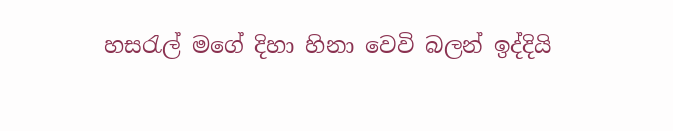හසරැල් මගේ දිහා හිනා වෙවි බලන් ඉද්දියි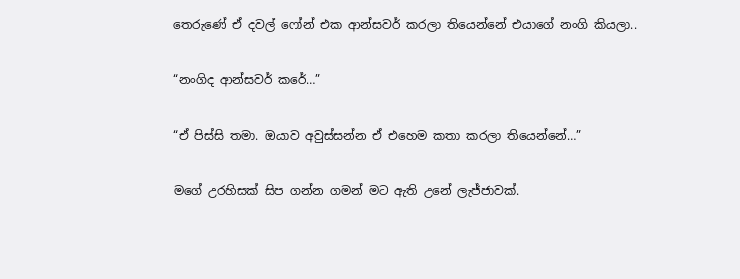තෙරුණේ ඒ දවල් ෆෝන් එක ආන්සවර් කරලා තියෙන්නේ එයාගේ නංගි කියලා..

“නංගිද ආන්සවර් කරේ…”

“ඒ පිස්සි තමා. ඔයාව අවුස්සන්න ඒ එහෙම කතා කරලා තියෙන්නේ…”

මගේ උරහිසක් සිප ගන්න ගමන් මට ඇති උනේ ලැජ්ජාවක්.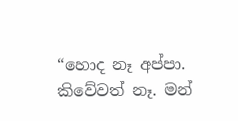“හොද නෑ අප්පා. කිවේවත් නෑ. මන්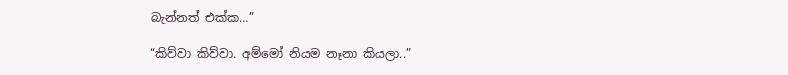බැන්නත් එක්ක…”

“කිව්වා කිව්වා. අම්මෝ නියම නෑනා කියලා..”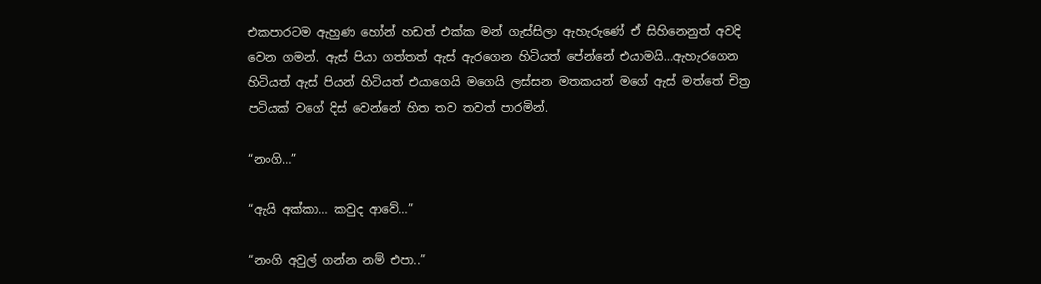එකපාරටම ඇහුණ හෝන් හඩත් එක්ක මන් ගැස්සිලා ඇහැරුණේ ඒ සිහිනෙනුත් අවදි වෙන ගමන්. ඇස් පියා ගත්තත් ඇස් ඇරගෙන හිටියත් පේන්නේ එයාමයි…ඇහැරගෙන හිටියත් ඇස් පියන් හිටියත් එයාගෙයි මගෙයි ලස්සන මතකයන් මගේ ඇස් මත්තේ චිත්‍ර පටියක් වගේ දිස් වෙන්නේ හිත තව තවත් පාරමින්.

“නංගි…”

“ඇයි අක්කා… කවුද ආවේ…”

“නංගි අවුල් ගන්න නම් එපා..”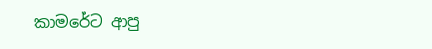කාමරේට ආපු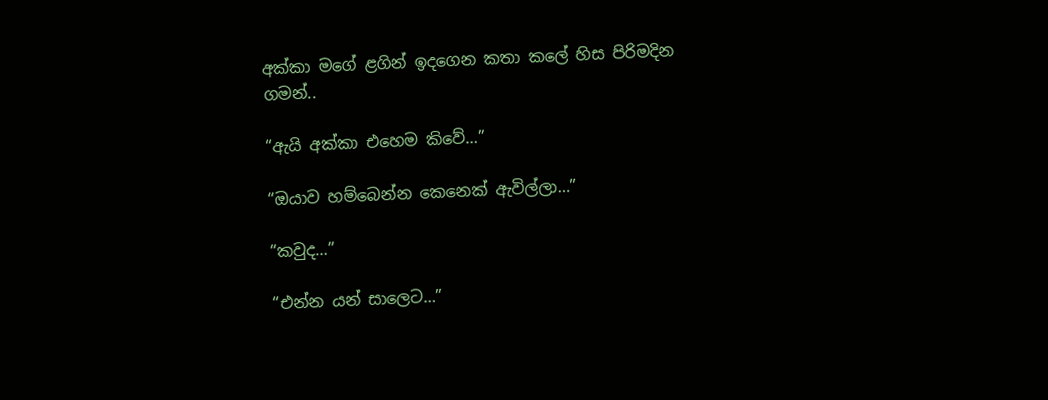අක්කා මගේ ළගින් ඉදගෙන කතා කලේ හිස පිරිමදින ගමන්..

“ඇයි අක්කා එහෙම කිවේ…”

“ඔයාව හම්බෙන්න කෙනෙක් ඇවිල්ලා…”

“කවුද…”

“එන්න යන් සාලෙට…”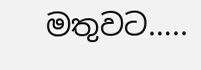මතුවට…..